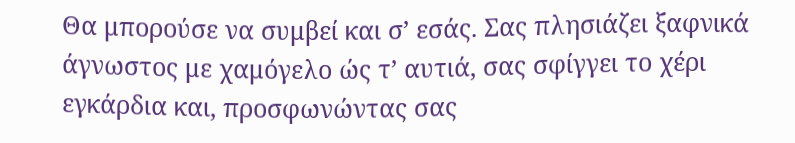Θα μπορούσε να συμβεί και σ’ εσάς. Σας πλησιάζει ξαφνικά άγνωστος με χαμόγελο ώς τ’ αυτιά, σας σφίγγει το χέρι εγκάρδια και, προσφωνώντας σας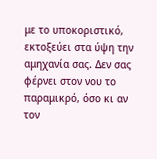με το υποκοριστικό, εκτοξεύει στα ύψη την αμηχανία σας. Δεν σας φέρνει στον νου το παραμικρό, όσο κι αν τον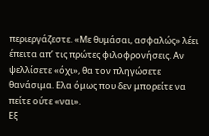περιεργάζεστε. «Με θυμάσαι, ασφαλώς» λέει έπειτα απ’ τις πρώτες φιλοφρονήσεις. Αν ψελλίσετε «όχι», θα τον πληγώσετε θανάσιμα. Ελα όμως που δεν μπορείτε να πείτε ούτε «ναι».
Εξ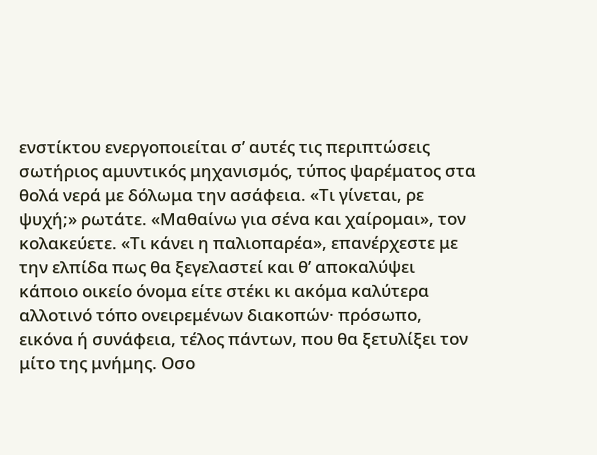ενστίκτου ενεργοποιείται σ’ αυτές τις περιπτώσεις σωτήριος αμυντικός μηχανισμός, τύπος ψαρέματος στα θολά νερά με δόλωμα την ασάφεια. «Τι γίνεται, ρε ψυχή;» ρωτάτε. «Μαθαίνω για σένα και χαίρομαι», τον κολακεύετε. «Τι κάνει η παλιοπαρέα», επανέρχεστε με την ελπίδα πως θα ξεγελαστεί και θ’ αποκαλύψει κάποιο οικείο όνομα είτε στέκι κι ακόμα καλύτερα αλλοτινό τόπο ονειρεμένων διακοπών· πρόσωπο, εικόνα ή συνάφεια, τέλος πάντων, που θα ξετυλίξει τον μίτο της μνήμης. Οσο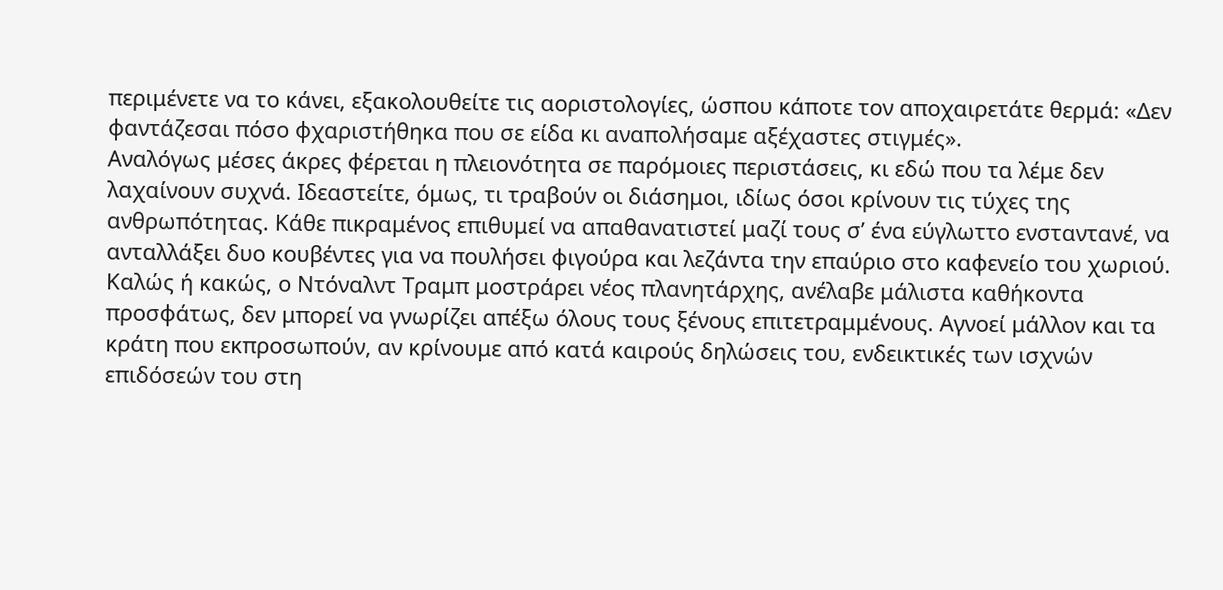περιμένετε να το κάνει, εξακολουθείτε τις αοριστολογίες, ώσπου κάποτε τον αποχαιρετάτε θερμά: «Δεν φαντάζεσαι πόσο φχαριστήθηκα που σε είδα κι αναπολήσαμε αξέχαστες στιγμές».
Αναλόγως μέσες άκρες φέρεται η πλειονότητα σε παρόμοιες περιστάσεις, κι εδώ που τα λέμε δεν λαχαίνουν συχνά. Ιδεαστείτε, όμως, τι τραβούν οι διάσημοι, ιδίως όσοι κρίνουν τις τύχες της ανθρωπότητας. Κάθε πικραμένος επιθυμεί να απαθανατιστεί μαζί τους σ’ ένα εύγλωττο ενσταντανέ, να ανταλλάξει δυο κουβέντες για να πουλήσει φιγούρα και λεζάντα την επαύριο στο καφενείο του χωριού. Καλώς ή κακώς, ο Ντόναλντ Τραμπ μοστράρει νέος πλανητάρχης, ανέλαβε μάλιστα καθήκοντα προσφάτως, δεν μπορεί να γνωρίζει απέξω όλους τους ξένους επιτετραμμένους. Αγνοεί μάλλον και τα κράτη που εκπροσωπούν, αν κρίνουμε από κατά καιρούς δηλώσεις του, ενδεικτικές των ισχνών επιδόσεών του στη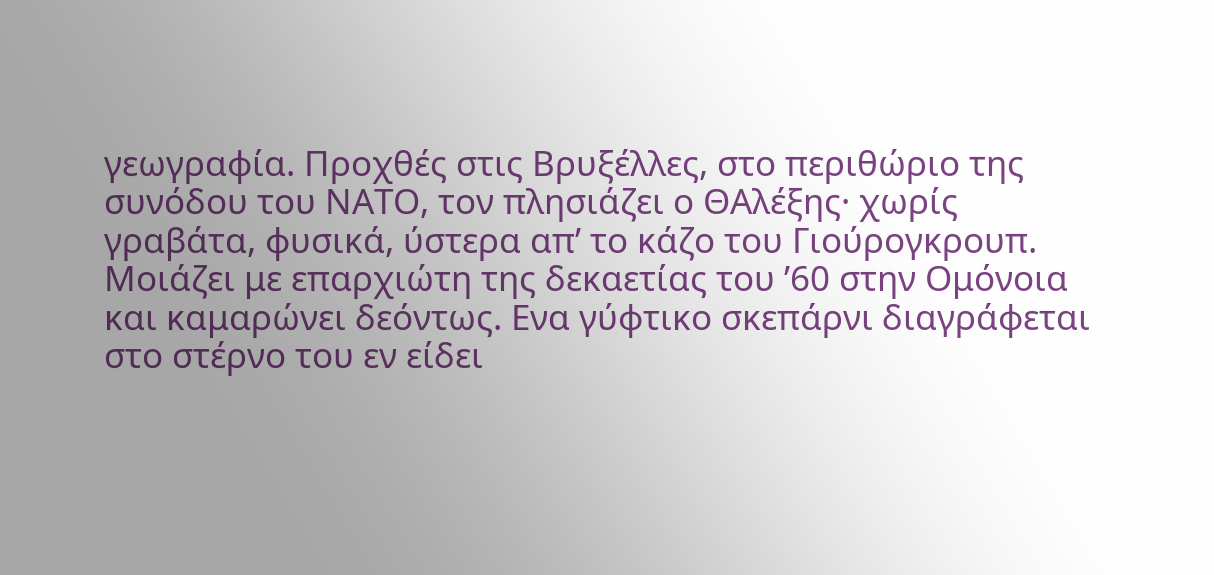γεωγραφία. Προχθές στις Βρυξέλλες, στο περιθώριο της συνόδου του ΝΑΤΟ, τον πλησιάζει ο ΘΑλέξης· χωρίς γραβάτα, φυσικά, ύστερα απ’ το κάζο του Γιούρογκρουπ.
Μοιάζει με επαρχιώτη της δεκαετίας του ’60 στην Ομόνοια και καμαρώνει δεόντως. Ενα γύφτικο σκεπάρνι διαγράφεται στο στέρνο του εν είδει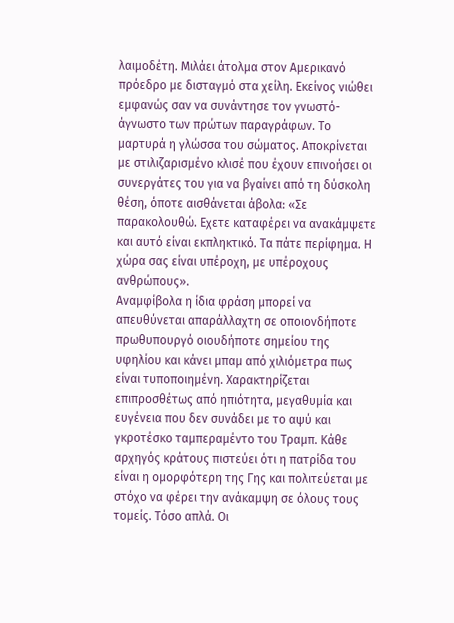λαιμοδέτη. Μιλάει άτολμα στον Αμερικανό πρόεδρο με δισταγμό στα χείλη. Εκείνος νιώθει εμφανώς σαν να συνάντησε τον γνωστό-άγνωστο των πρώτων παραγράφων. Το μαρτυρά η γλώσσα του σώματος. Αποκρίνεται με στιλιζαρισμένο κλισέ που έχουν επινοήσει οι συνεργάτες του για να βγαίνει από τη δύσκολη θέση, όποτε αισθάνεται άβολα: «Σε παρακολουθώ. Εχετε καταφέρει να ανακάμψετε και αυτό είναι εκπληκτικό. Τα πάτε περίφημα. Η χώρα σας είναι υπέροχη, με υπέροχους ανθρώπους».
Αναμφίβολα η ίδια φράση μπορεί να απευθύνεται απαράλλαχτη σε οποιονδήποτε πρωθυπουργό οιουδήποτε σημείου της υφηλίου και κάνει μπαμ από χιλιόμετρα πως είναι τυποποιημένη. Χαρακτηρίζεται επιπροσθέτως από ηπιότητα, μεγαθυμία και ευγένεια που δεν συνάδει με το αψύ και γκροτέσκο ταμπεραμέντο του Τραμπ. Κάθε αρχηγός κράτους πιστεύει ότι η πατρίδα του είναι η ομορφότερη της Γης και πολιτεύεται με στόχο να φέρει την ανάκαμψη σε όλους τους τομείς. Τόσο απλά. Οι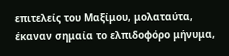επιτελείς του Μαξίμου, μολαταύτα, έκαναν σημαία το ελπιδοφόρο μήνυμα,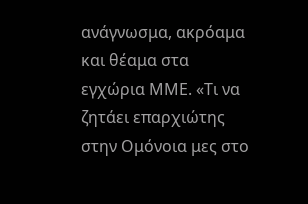ανάγνωσμα, ακρόαμα και θέαμα στα εγχώρια ΜΜΕ. «Τι να ζητάει επαρχιώτης στην Ομόνοια μες στο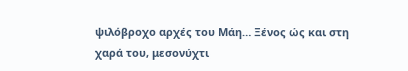ψιλόβροχο αρχές του Μάη… Ξένος ώς και στη χαρά του, μεσονύχτι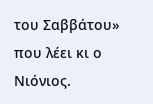του Σαββάτου» που λέει κι ο Νιόνιος.